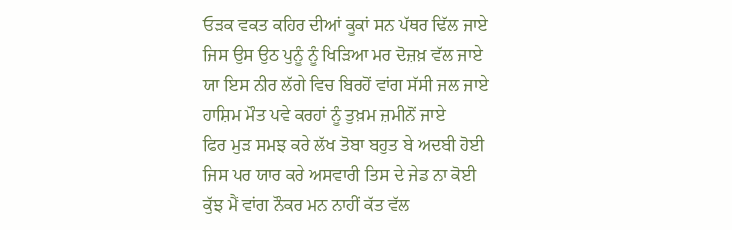ਓੜਕ ਵਕਤ ਕਹਿਰ ਦੀਆਂ ਕੂਕਾਂ ਸਨ ਪੱਥਰ ਢਿੱਲ ਜਾਏ
ਜਿਸ ਉਸ ਉਠ ਪੁਨੂੰ ਨੂੰ ਖਿੜਿਆ ਮਰ ਦੋਜ਼ਖ਼ ਵੱਲ ਜਾਏ
ਯਾ ਇਸ ਨੀਰ ਲੱਗੇ ਵਿਚ ਬਿਰਹੋਂ ਵਾਂਗ ਸੱਸੀ ਜਲ ਜਾਏ
ਹਾਸ਼ਿਮ ਮੌਤ ਪਵੇ ਕਰਹਾਂ ਨੂੰ ਤੁਖ਼ਮ ਜ਼ਮੀਨੋਂ ਜਾਏ
ਫਿਰ ਮੁੜ ਸਮਝ ਕਰੇ ਲੱਖ ਤੋਬਾ ਬਹੁਤ ਬੇ ਅਦਬੀ ਹੋਈ
ਜਿਸ ਪਰ ਯਾਰ ਕਰੇ ਅਸਵਾਰੀ ਤਿਸ ਦੇ ਜੇਡ ਨਾ ਕੋਈ
ਕੁੱਝ ਮੈਂ ਵਾਂਗ ਨੌਕਰ ਮਨ ਨਾਹੀਂ ਕੱਤ ਵੱਲ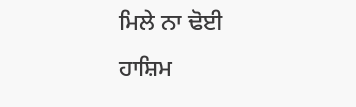ਮਿਲੇ ਨਾ ਢੋਈ
ਹਾਸ਼ਿਮ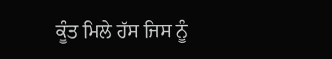ਕੂੰਤ ਮਿਲੇ ਹੱਸ ਜਿਸ ਨੂੰ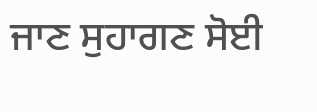ਜਾਣ ਸੁਹਾਗਣ ਸੋਈ